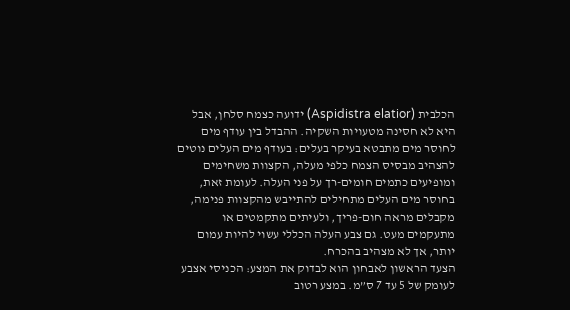הכלבית (Aspidistra elatior) ידועה כצמח סלחן, אבל היא לא חסינה מטעויות השקיה. ההבדל בין עודף מים לחוסר מים מתבטא בעיקר בעלים: בעודף מים העלים נוטים להצהיב מבסיס הצמח כלפי מעלה, הקצוות משחימים ומופיעים כתמים חומים-רך על פני העלה. לעומת זאת, בחוסר מים העלים מתחילים להתייבש מהקצוות פנימה, מקבלים מראה חום-פריך, ולעיתים מתקמטים או מתעקמים מעט. גם צבע העלה הכללי עשוי להיות עמום יותר, אך לא מצהיב בהכרח.
הצעד הראשון לאבחון הוא לבדוק את המצע: הכניסי אצבע לעומק של 5 עד 7 ס”מ. במצע רטוב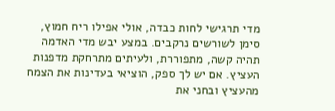מדי תרגישי לחות כבדה, אולי אפילו ריח חמוץ, סימן לשורשים נרקבים. במצע יבש מדי האדמה תהיה קשה, מתפוררת, ולעיתים מתרחקת מדפנות העציץ. אם יש לך ספק, הוציאי בעדינות את הצמח מהעציץ ובחני את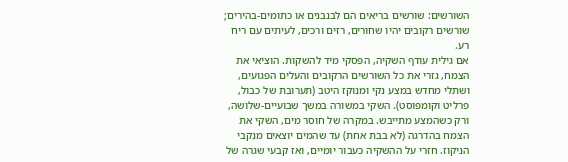השורשים: שורשים בריאים הם לבנבנים או כתומים-בהירים; שורשים רקובים יהיו שחורים, רזים ורכים, לעיתים עם ריח רע.
אם גילית עודף השקיה, הפסקי מיד להשקות. הוציאי את הצמח, גזרי את כל השורשים הרקובים והעלים הפגועים, ושתלי מחדש במצע נקי ומנוקז היטב (תערובת של כבול, פרליט וקומפוסט). השקי במשורה במשך שבועיים-שלושה, ורק כשהמצע מתייבש. במקרה של חוסר מים, השקי את הצמח בהדרגה (לא בבת אחת) עד שהמים יוצאים מנקבי הניקוז. חזרי על ההשקיה כעבור יומיים, ואז קבעי שגרה של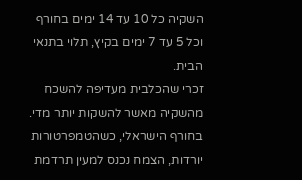השקיה כל 10 עד 14 ימים בחורף וכל 5 עד 7 ימים בקיץ, תלוי בתנאי הבית.
זכרי שהכלבית מעדיפה להשכח מהשקיה מאשר להשקות יותר מדי. בחורף הישראלי, כשהטמפרטורות יורדות, הצמח נכנס למעין תרדמת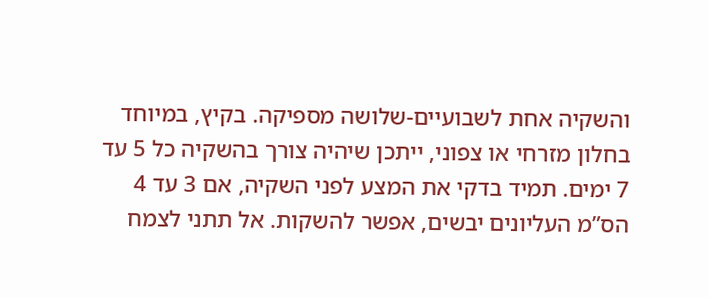והשקיה אחת לשבועיים-שלושה מספיקה. בקיץ, במיוחד בחלון מזרחי או צפוני, ייתכן שיהיה צורך בהשקיה כל 5 עד 7 ימים. תמיד בדקי את המצע לפני השקיה, אם 3 עד 4 הס”מ העליונים יבשים, אפשר להשקות. אל תתני לצמח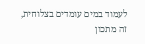לעמוד במים עומדים בצלוחית, זה מתכון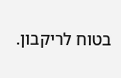בטוח לריקבון.